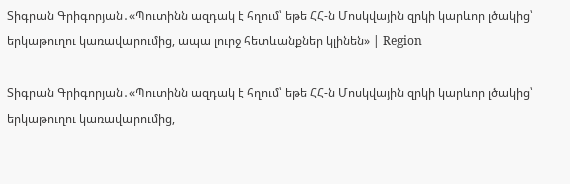Տիգրան Գրիգորյան․«Պուտինն ազդակ է հղում՝ եթե ՀՀ-ն Մոսկվային զրկի կարևոր լծակից՝ երկաթուղու կառավարումից, ապա լուրջ հետևանքներ կլինեն» | Region

Տիգրան Գրիգորյան․«Պուտինն ազդակ է հղում՝ եթե ՀՀ-ն Մոսկվային զրկի կարևոր լծակից՝ երկաթուղու կառավարումից,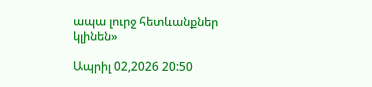ապա լուրջ հետևանքներ կլինեն»

Ապրիլ 02,2026 20:50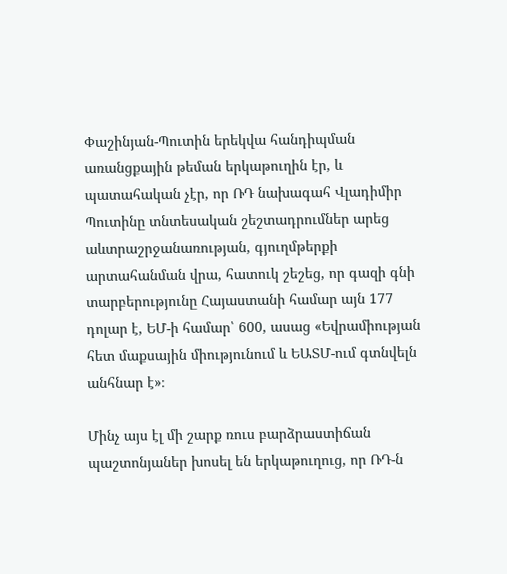Փաշինյան-Պուտին երեկվա հանդիպման առանցքային թեման երկաթուղին էր, և պատահական չէր, որ ՌԴ նախագահ Վլադիմիր Պուտինը տնտեսական շեշտադրումներ արեց աևտրաշրջանառության, գյուղմթերքի արտահանման վրա, հատուկ շեշեց, որ գազի գնի տարբերությունը Հայաստանի համար այն 177 դոլար է, ԵՄ-ի համար՝ 600, ասաց «Եվրամիության հետ մաքսային միությունում և ԵԱՏՄ-ում գտնվելն անհնար է»։

Մինչ այս էլ մի շարք ռուս բարձրաստիճան պաշտոնյաներ խոսել են երկաթուղուց, որ ՌԴ-ն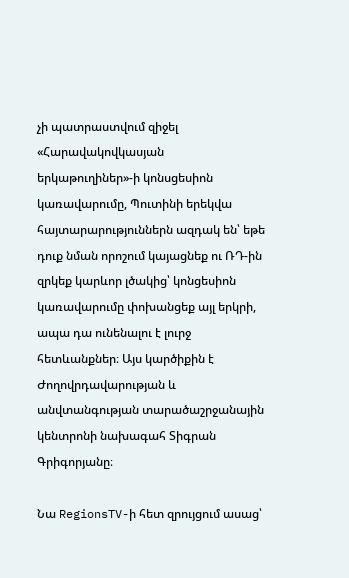չի պատրաստվում զիջել «Հարավակովկասյան երկաթուղիներ»-ի կոնսցեսիոն կառավարումը, Պուտինի երեկվա հայտարարություններն ազդակ են՝ եթե դուք նման որոշում կայացնեք ու ՌԴ-ին զրկեք կարևոր լծակից՝ կոնցեսիոն կառավարումը փոխանցեք այլ երկրի, ապա դա ունենալու է լուրջ հետևանքներ։ Այս կարծիքին է Ժողովրդավարության և անվտանգության տարածաշրջանային կենտրոնի նախագահ Տիգրան Գրիգորյանը։

Նա RegionsTV-ի հետ զրույցում ասաց՝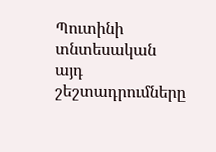Պուտինի տնտեսական այդ շեշտադրումները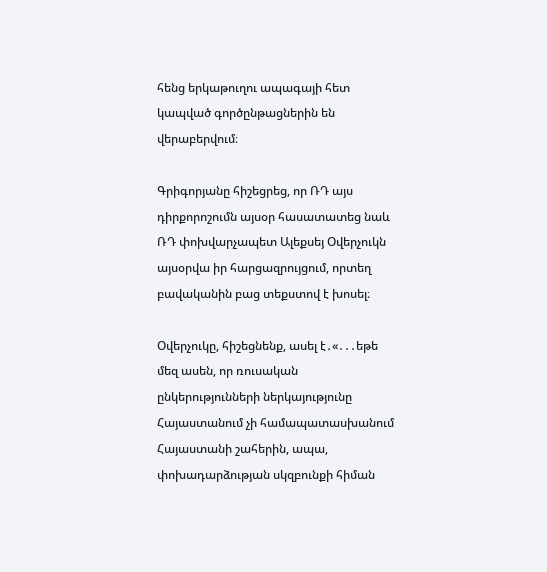հենց երկաթուղու ապագայի հետ կապված գործընթացներին են վերաբերվում։

Գրիգորյանը հիշեցրեց, որ ՌԴ այս դիրքորոշումն այսօր հասատատեց նաև ՌԴ փոխվարչապետ Ալեքսեյ Օվերչուկն այսօրվա իր հարցազրույցում, որտեղ բավականին բաց տեքստով է խոսել։

Օվերչուկը, հիշեցնենք, ասել է․«․․․եթե մեզ ասեն, որ ռուսական ընկերությունների ներկայությունը Հայաստանում չի համապատասխանում Հայաստանի շահերին, ապա, փոխադարձության սկզբունքի հիման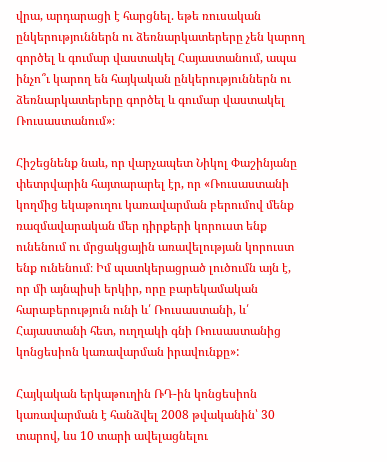վրա, արդարացի է հարցնել. եթե ռուսական ընկերություններն ու ձեռնարկատերերը չեն կարող գործել և գումար վաստակել Հայաստանում, ապա ինչո՞ւ կարող են հայկական ընկերություններն ու ձեռնարկատերերը գործել և գումար վաստակել Ռուսաստանում»։

Հիշեցնենք նաև, որ վարչապետ Նիկոլ Փաշինյանը փետրվարին հայտարարել էր, որ «Ռուսաստանի կողմից եկաթուղու կառավարման բերումով մենք ռազմավարական մեր դիրքերի կորուստ ենք ունենում ու մրցակցային առավելության կորուստ ենք ունենում։ Իմ պատկերացրած լուծումն այն է, որ մի այնպիսի երկիր, որը բարեկամական հարաբերություն ունի և՛ Ռուսաստանի, և՛ Հայաստանի հետ, ուղղակի գնի Ռուսաստանից կոնցեսիոն կառավարման իրավունքը»:

Հայկական երկաթուղին ՌԴ-ին կոնցեսիոն կառավարման է հանձվել 2008 թվականին՝ 30 տարով, ևս 10 տարի ավելացնելու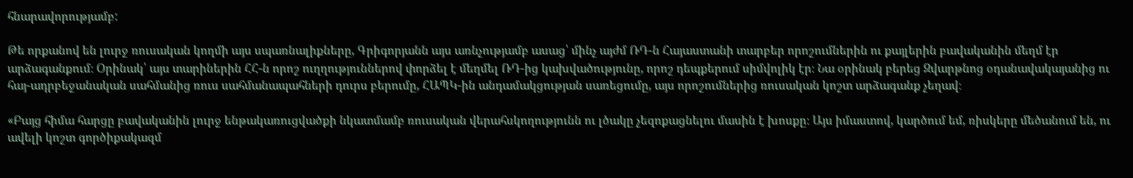հնարավորությամբ:

Թե որքանով են լուրջ ռուսական կողմի այս սպառնալիքները, Գրիգորյանն այս առնչությամբ ասաց՝ մինչ այժմ ՌԴ-ն Հայաստանի տարբեր որոշումներին ու քայլերին բավականին մեղմ էր արձագանքում։ Օրինակ՝ այս տարիներին ՀՀ-ն որոշ ուղղություններով փորձել է մեղմել ՌԴ-ից կախվածությունը, որոշ դեպքերում սիմվոլիկ էր։ Նա օրինակ բերեց Զվարթնոց օդանավակայանից ու հայ-ադրբեջանական սահմանից ռուս սահմանապահների դուրս բերումը, ՀԱՊԿ-ին անդամակցության սառեցումը, այս որոշումներից ռուսական կոշտ արձագանք չեղավ։

«Բայց հիմա հարցը բավականին լուրջ ենթակառուցվածքի նկատմամբ ռուսական վերահսկողությունն ու լծակը չեզոքացնելու մասին է խոսքը։ Այս իմաստով, կարծում եմ, ռիսկերը մեծանում են, ու ավելի կոշտ գործիքակազմ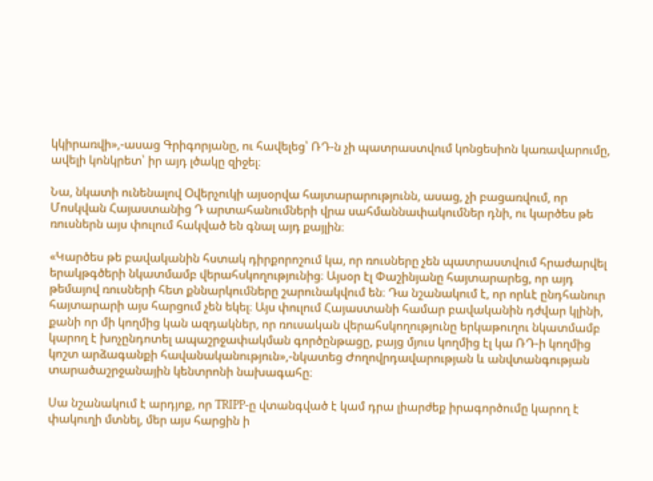կկիրառվի»,-ասաց Գրիգորյանը, ու հավելեց՝ ՌԴ-ն չի պատրաստվում կոնցեսիոն կառավարումը, ավելի կոնկրետ՝ իր այդ լծակը զիջել։

Նա, նկատի ունենալով Օվերչուկի այսօրվա հայտարարությունն, ասաց, չի բացառվում, որ Մոսկվան Հայաստանից Դ արտահանումների վրա սահմաննափակումներ դնի, ու կարծես թե ռուսներն այս փուլում հակված են գնալ այդ քայլին։

«Կարծես թե բավականին հստակ դիրքորոշում կա, որ ռուսները չեն պատրաստվում հրաժարվել երակթգծերի նկատմամբ վերահսկողությունից։ Այսօր էլ Փաշինյանը հայտարարեց, որ այդ թեմայով ռուսների հետ քննարկումները շարունակվում են։ Դա նշանակում է, որ որևէ ընդհանուր հայտարարի այս հարցում չեն եկել։ Այս փուլում Հայաստանի համար բավականին դժվար կլինի, քանի որ մի կողմից կան ազդակներ, որ ռուսական վերահսկողությունը երկաթուղու նկատմամբ կարող է խոչընդոտել ապաշրջափակման գործընթացը, բայց մյուս կողմից էլ կա ՌԴ-ի կողմից կոշտ արձագանքի հավանականություն»,-նկատեց Ժողովրդավարության և անվտանգության տարածաշրջանային կենտրոնի նախագահը։

Սա նշանակում է արդյոք, որ TRIPP-ը վտանգված է կամ դրա լիարժեք իրագործումը կարող է փակուղի մտնել, մեր այս հարցին ի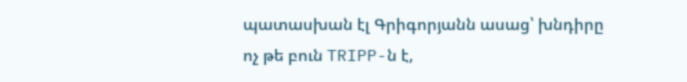պատասխան էլ Գրիգորյանն ասաց՝ խնդիրը ոչ թե բուն TRIPP-ն է,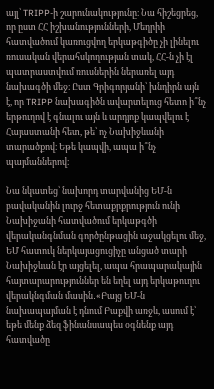այլ՝ TRIPP-ի շարունակությունը։ Նա հիշեցրեց, որ ըստ ՀՀ իշխանությունների, Մեղրիի հատվածում կառուցվող երկաթգիծը չի լինելու ռուսական վերահսկողության տակ, ՀՀ-ն չի էլ պատրաստվում ռուսներին ներառել այդ նախագծի մեջ։ Ըստ Գրիգորյանի՝ խնդիրն այն է, որ TRIPP նախագիծն ավարտելուց հետո ի՞նչ երթուղով է գնալու այն և արդյոք կապվելու է Հայաստանի հետ, թե՝ ոչ Նախիջևանի տարածքով։ Եթե կապվի, ապա ի՞նչ պայմաններով։

Նա նկատեց՝ նախորդ տարվանից ԵՄ-ն բավականին լուրջ հետաքրքրություն ունի Նախիջանի հատվածում երկաթգծի վերականգնման գործընթացին աջակցելու մեջ, ԵՄ հատուկ ներկայացուցիչը անցած տարի Նախիջևան էր այցելել, ապա հրապարակային հայտարարություններ են եղել այդ երկաթուղու վերակնգման մասին․«Բայց ԵՄ-ն նախապայման է դնում Բաքվի առջև, ասում է՝ եթե մենք ձեզ ֆինանսապես օգնենք այդ հատվածը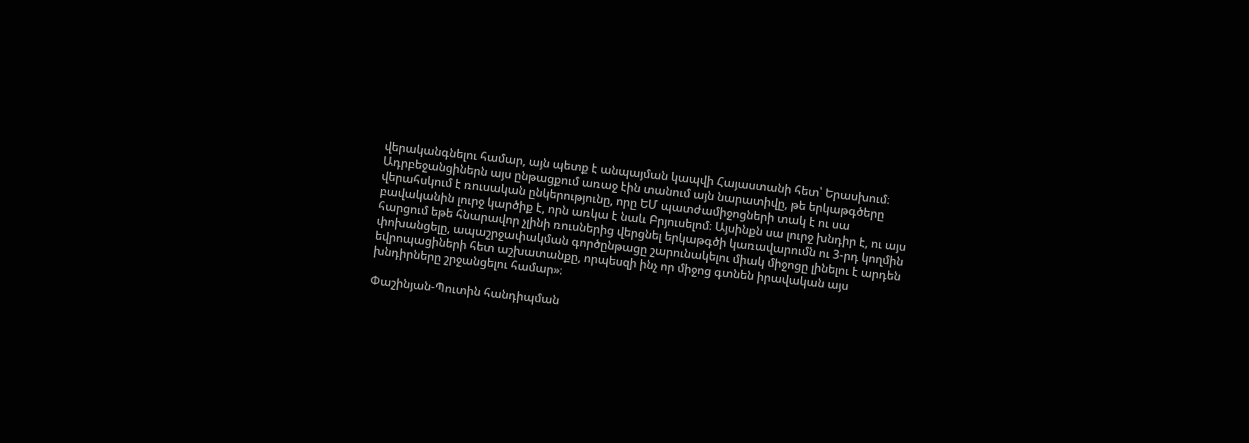վերականգնելու համար, այն պետք է անպայման կապվի Հայաստանի հետ՝ Երասխում։ Ադրբեջանցիներն այս ընթացքում առաջ էին տանում այն նարատիվը, թե երկաթգծերը վերահսկում է ռուսական ընկերությունը, որը ԵՄ պատժամիջոցների տակ է ու սա բավականին լուրջ կարծիք է, որն առկա է նաև Բրյուսելոմ։ Այսինքն սա լուրջ խնդիր է, ու այս հարցում եթե հնարավոր չլինի ռուսներից վերցնել երկաթգծի կառավարումն ու 3-րդ կողմին փոխանցելը, ապաշրջափակման գործընթացը շարունակելու միակ միջոցը լինելու է արդեն եվրոպացիների հետ աշխատանքը, որպեսզի ինչ որ միջոց գտնեն իրավական այս խնդիրները շրջանցելու համար»։

Փաշինյան-Պուտին հանդիպման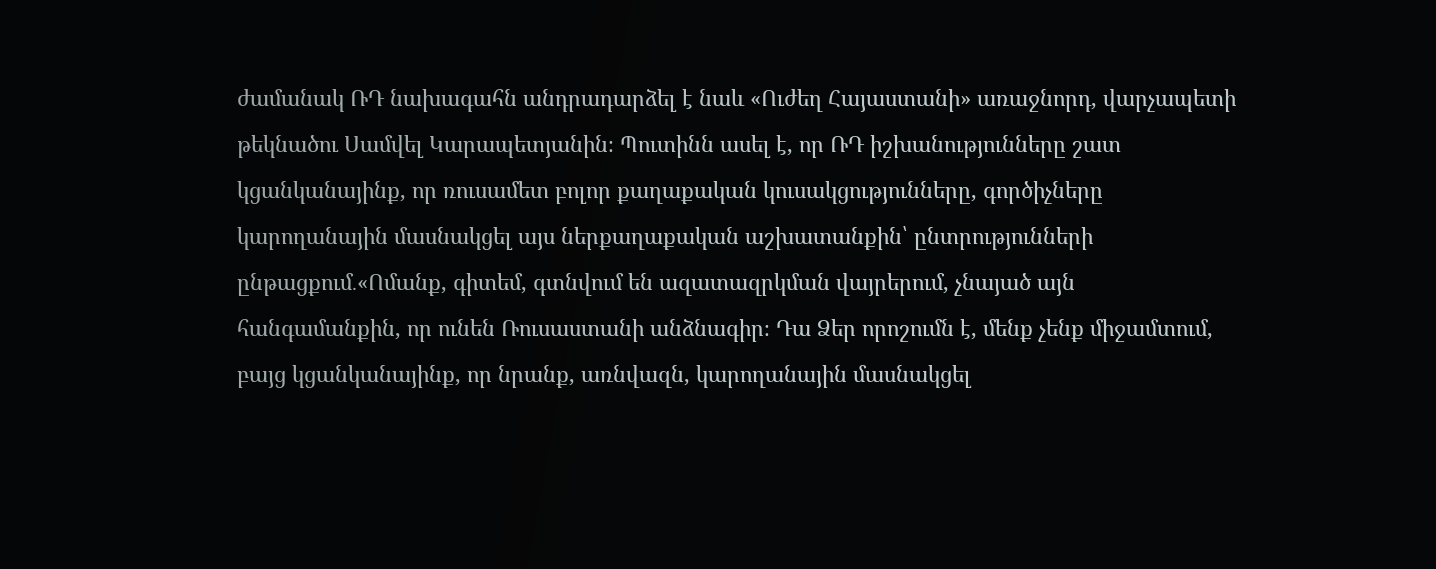ժամանակ ՌԴ նախագահն անդրադարձել է նաև «Ուժեղ Հայաստանի» առաջնորդ, վարչապետի թեկնածու Սամվել Կարապետյանին։ Պուտինն ասել է, որ ՌԴ իշխանությունները շատ կցանկանայինք, որ ռուսամետ բոլոր քաղաքական կուսակցությունները, գործիչները կարողանային մասնակցել այս ներքաղաքական աշխատանքին՝ ընտրությունների ընթացքում․«Ոմանք, գիտեմ, գտնվում են ազատազրկման վայրերում, չնայած այն հանգամանքին, որ ունեն Ռուսաստանի անձնագիր։ Դա Ձեր որոշումն է, մենք չենք միջամտում, բայց կցանկանայինք, որ նրանք, առնվազն, կարողանային մասնակցել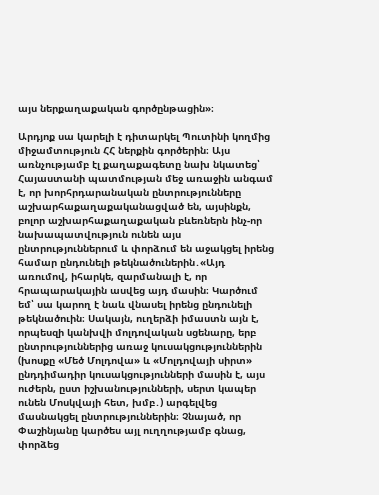այս ներքաղաքական գործընթացին»։

Արդյոք սա կարելի է դիտարկել Պուտինի կողմից միջամտություն ՀՀ ներքին գործերին։ Այս առնչությամբ էլ քաղաքագետը նախ նկատեց՝ Հայաստանի պատմության մեջ առաջին անգամ է, որ խորհրդարանական ընտրությունները աշխարհաքաղաքականացված են, այսինքն, բոլոր աշխարհաքաղաքական բևեռներն ինչ-որ նախապատվություն ունեն այս ընտրություններում և փորձում են աջակցել իրենց համար ընդունելի թեկնածուներին․«Այդ առումով, իհարկե, զարմանալի է, որ հրապարակային ասվեց այդ մասին։ Կարծում եմ՝ սա կարող է նաև վնասել իրենց ընդունելի թեկնածուին։ Սակայն, ուղերձի իմաստն այն է, որպեսզի կանխվի մոլդովական սցենարը, երբ ընտրություններից առաջ կուսակցություններին (խոսքը «Մեծ Մոլդովա» և «Մոլդովայի սիրտ» ընդդիմադիր կուսակցությունների մասին է, այս ուժերն, ըստ իշխանությունների, սերտ կապեր ունեն Մոսկվայի հետ, խմբ․) արգելվեց մասնակցել ընտրություններին։ Չնայած, որ Փաշինյանը կարծես այլ ուղղությամբ գնաց, փորձեց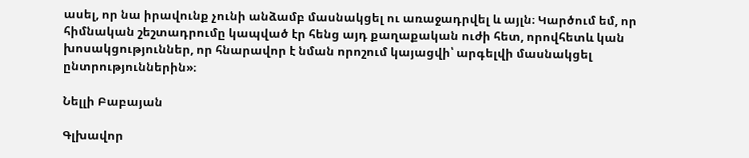ասել, որ նա իրավունք չունի անձամբ մասնակցել ու առաջադրվել և այլն։ Կարծում եմ, որ հիմնական շեշտադրումը կապված էր հենց այդ քաղաքական ուժի հետ, որովհետև կան խոսակցություններ, որ հնարավոր է նման որոշում կայացվի՝ արգելվի մասնակցել ընտրություններին»։

Նելլի Բաբայան

Գլխավոր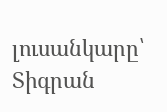լուսանկարը՝ Տիգրան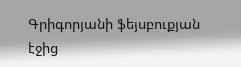Գրիգորյանի ֆեյսբուքյան էջից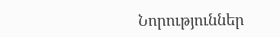Նորություններ